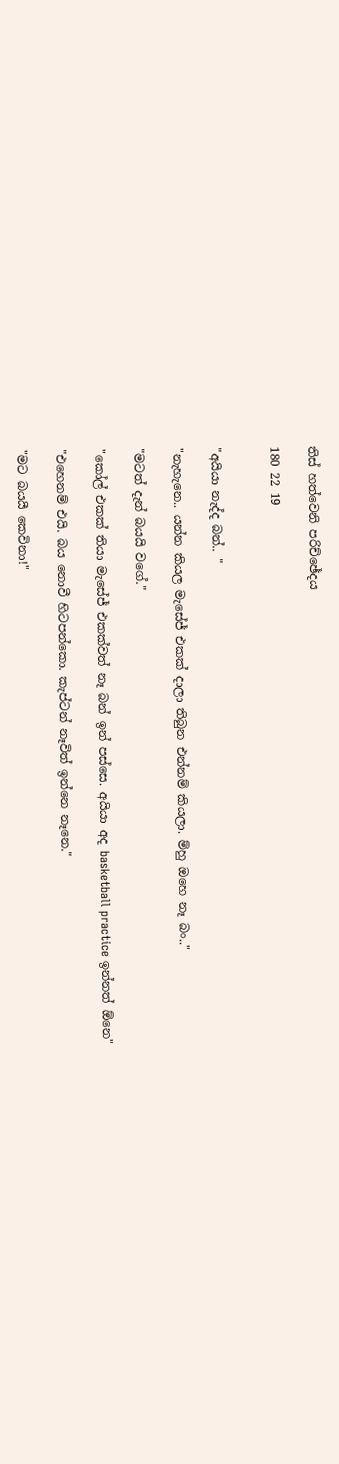තිස් හත්වෙනි පරිච්ඡේදය

180 22 19


"අයියා නැද්ද බන්.. "

"නැහැනෙ.. යන්න කියල මැසේජ් එකක් දාලා තිබුන එන්නම් කියලා. ම්හු ඔහෙ නෑ බං.."

"මටත් දැන් බයයි වගේ."

"කෝල් එකක් තියා මැසේජ් එකක්වත් නෑ බන් ඉන් පස්සෙ. අයියා අද basketball practice ඉන්නත් ඕනෙ"

"එහෙනම් එයි. බය නොවී හිටපන්කො. කැප්ටන් නෑවිත් ඉන්නෙ නෑනෙ."

"මට බයයී කෙවිනා!"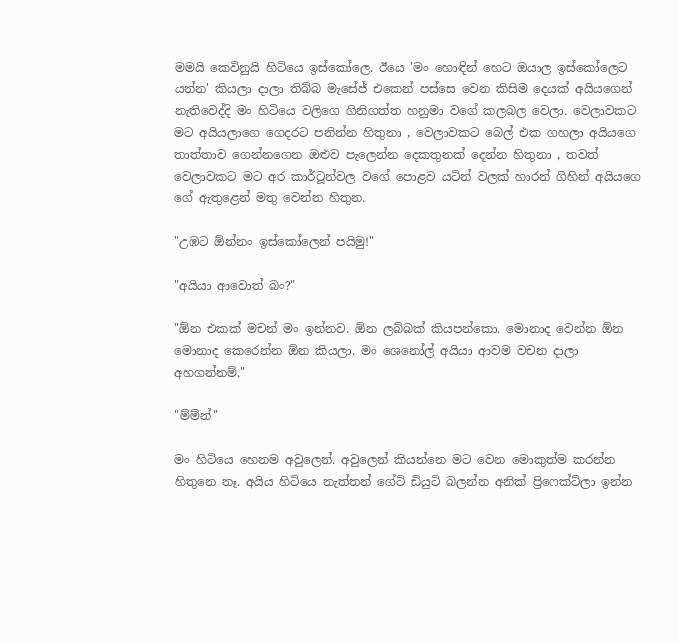මමයි කෙවිනුයි හිටියෙ ඉස්කෝලෙ. ඊයෙ 'මං හොඳින් හෙට ඔයාල ඉස්කෝලෙට යන්න' කියලා දාලා තිබ්බ මැසේජ් එකෙන් පස්සෙ වෙන කිසිම දෙයක් අයියගෙන් නැතිවෙද්දි මං හිටියෙ වලිගෙ ගිනිගත්ත හනුමා වගේ කලබල වෙලා. වෙලාවකට මට අයියලාගෙ ගෙදරට පනින්න හිතුනා , වෙලාවකට බෙල් එක ගහලා අයියගෙ තාත්තාව ගෙන්නගෙන ඔළුව පැලෙන්න දෙකතුනක් දෙන්න හිතුනා , තවත් වෙලාවකට මට අර කාර්ටූන්වල වගේ පොළව යටින් වලක් හාරන් ගිහින් අයියගෙ ගේ ඇතුළෙන් මතු වෙන්න හිතුන.

"උඹට ඕන්නං ඉස්කෝලෙන් පයිමු!"

"අයියා ආවොත් බං?"

"ඕන එකක් මචන් මං ඉන්නව. ඕන ලබ්බක් කියපන්කො. මොනාද වෙන්න ඕන මොනාද කෙරෙන්න ඕන කියලා. මං ශෙනෝල් අයියා ආවම වචන දාලා අහගන්නම්."

"ම්ම්න්"

මං හිටියෙ හෙනම අවුලෙන්. අවුලෙන් කියන්නෙ මට වෙන මොකුත්ම කරන්න හිතුනෙ නෑ. අයිය හිටියෙ නැත්තන් ගේට් ඩියුටි බලන්න අනික් ප්‍රිෆෙක්ට්ලා ඉන්න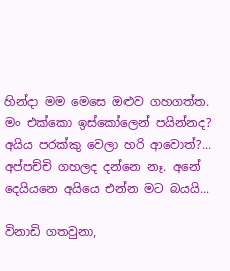හින්දා මම මෙසෙ ඔළුව ගහගත්ත. මං එක්කො ඉස්කෝලෙන් පයින්නද? අයිය පරක්කු වෙලා හරි ආවොත්?... අප්පච්චි ගහලද දන්නෙ නෑ. අනේ දෙයියනෙ අයියෙ එන්න මට බයයි...

විනාඩි ගතවුනා,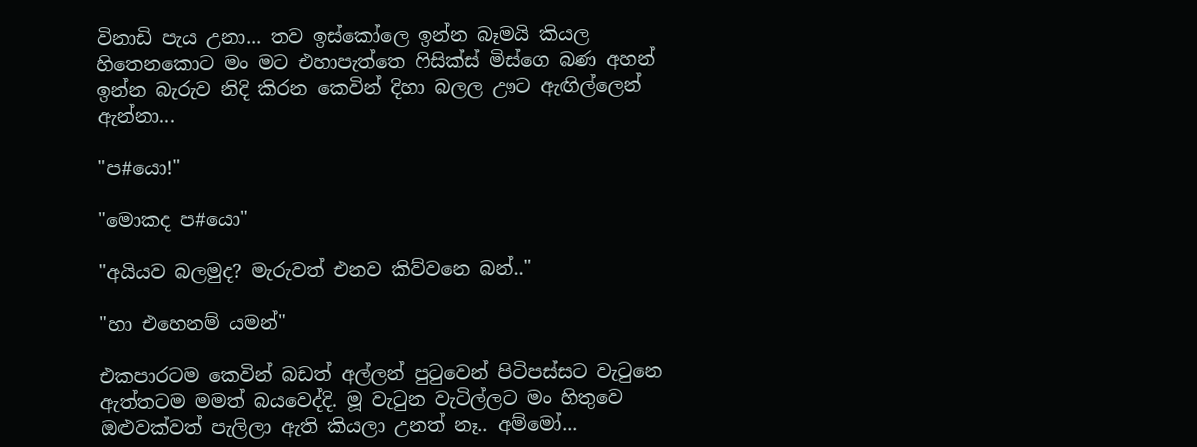විනාඩි පැය උනා... තව ඉස්කෝලෙ ඉන්න බෑමයි කියල හිතෙනකොට මං මට එහාපැත්තෙ ෆිසික්ස් මිස්ගෙ බණ අහන් ඉන්න බැරුව නිදි කිරන කෙවින් දිහා බලල ඌට ඇඟිල්ලෙන් ඇන්නා...

"ප#යො!"

"මොකද ප#යො"

"අයියව බලමුද? මැරුවත් එනව කිව්වනෙ බන්.."

"හා එහෙනම් යමන්"

එකපාරටම කෙවින් බඩත් අල්ලන් පුටුවෙන් පිටිපස්සට වැටුනෙ ඇත්තටම මමත් බයවෙද්දි. මූ වැටුන වැටිල්ලට මං හිතුවෙ ඔළුවක්වත් පැලිලා ඇති කියලා උනත් නෑ.. අම්මෝ...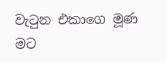වැටුන එකාගෙ මූණ මට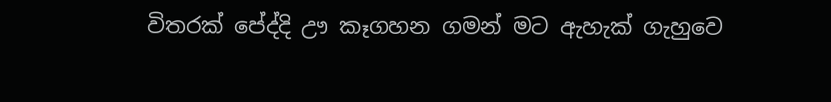විතරක් පේද්දි ඌ කෑගහන ගමන් මට ඇහැක් ගැහුවෙ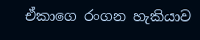ඒකාගෙ රංගන හැකියාව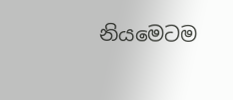නියමෙටම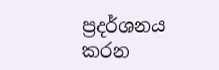ප්‍රදර්ශනය කරන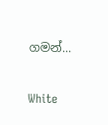ගමන්...

White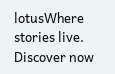lotusWhere stories live. Discover now